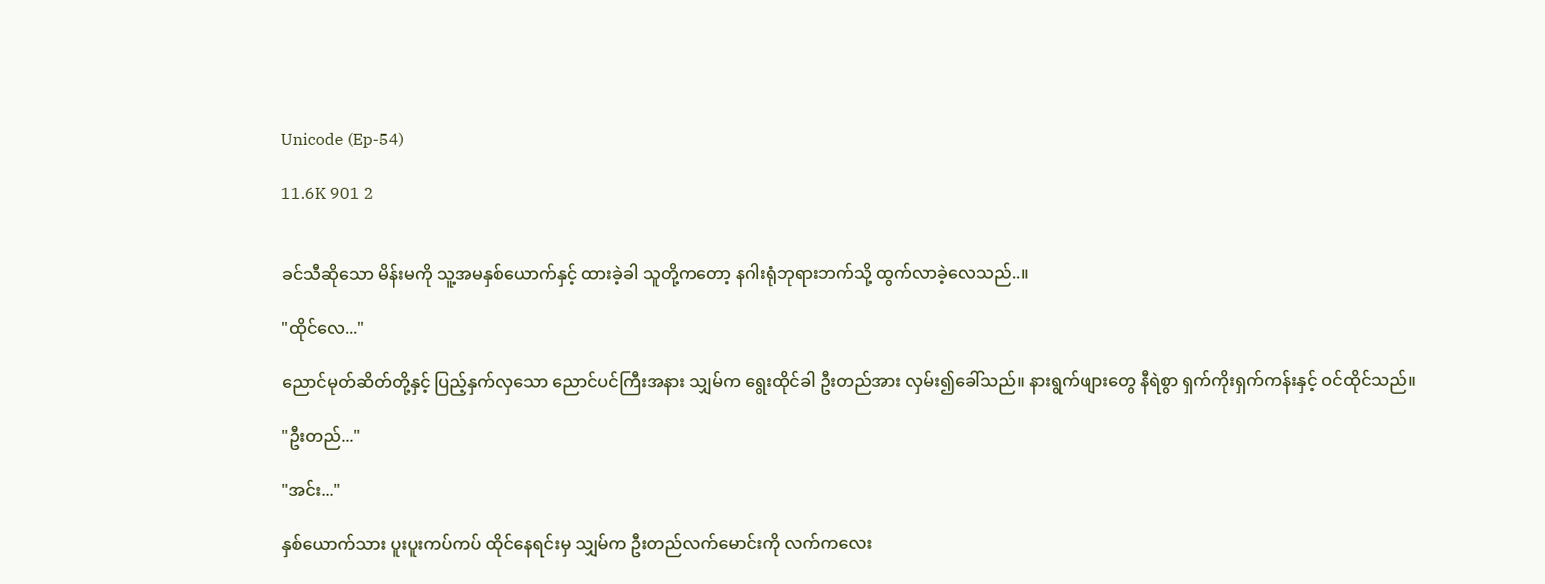Unicode (Ep-54)

11.6K 901 2


ခင်သီဆိုသော မိန်းမကို သူ့အမနှစ်ယောက်နှင့် ထားခဲ့ခါ သူတို့ကတော့ နဂါးရုံဘုရားဘက်သို့ ထွက်လာခဲ့လေသည်..။

"ထိုင်လေ..."

ညောင်မုတ်ဆိတ်တို့နှင့် ပြည့်နှက်လှသော ညောင်ပင်ကြီးအနား သျှမ်က ရွေးထိုင်ခါ ဦးတည်အား လှမ်း၍ခေါ်သည်။ နားရွက်ဖျားတွေ နီရဲစွာ ရှက်ကိုးရှက်ကန်းနှင့် ဝင်ထိုင်သည်။

"ဦးတည်..."

"အင်း..."

နှစ်ယောက်သား ပူးပူးကပ်ကပ် ထိုင်နေရင်းမှ သျှမ်က ဦးတည်လက်မောင်းကို လက်ကလေး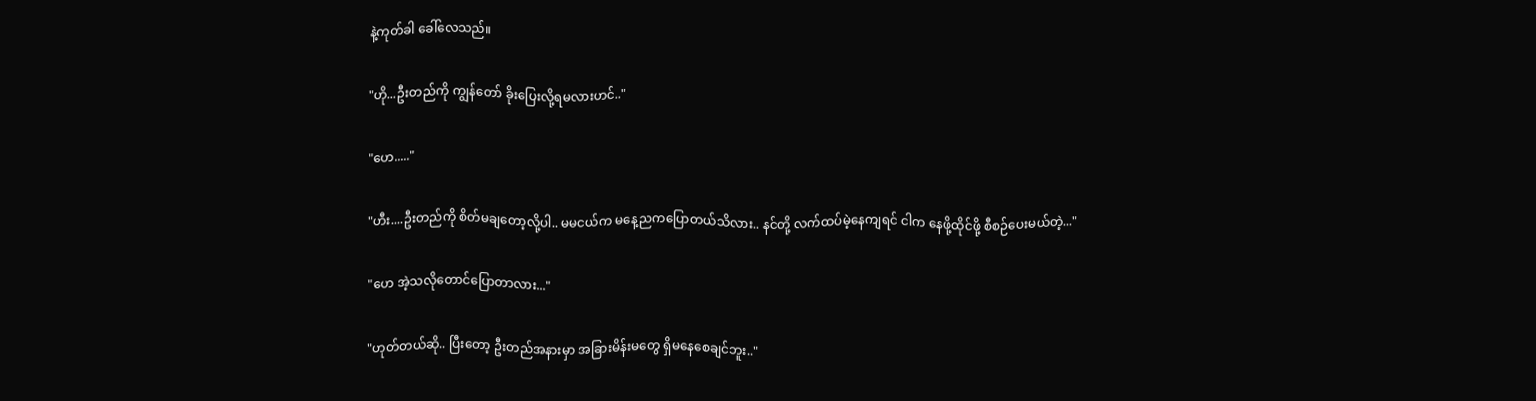နဲ့ကုတ်ခါ ခေါ်လေသည်။

"ဟို...ဦးတည်ကို ကျွန်တော် ခိုးပြေးလို့ရမလားဟင်.."

"ဟေ....."

"ဟီး....ဦးတည်ကို စိတ်မချတော့လို့ပါ.. မမငယ်က မနေ့ညကပြောတယ်သိလား.. နင်တို့ လက်ထပ်မဲ့နေကျရင် ငါက နေဖို့ထိုင်ဖို့ စီစဉ်ပေးမယ်တဲ့..."

"ဟေ အဲ့သလိုတောင်ပြောတာလား..."

"ဟုတ်တယ်ဆို.. ပြီးတော့ ဦးတည်အနားမှာ အခြားမိန်းမတွေ ရှိမနေစေချင်ဘူး.."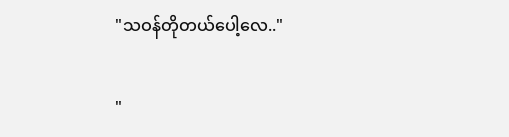"သဝန်တိုတယ်ပေါ့လေ.."

"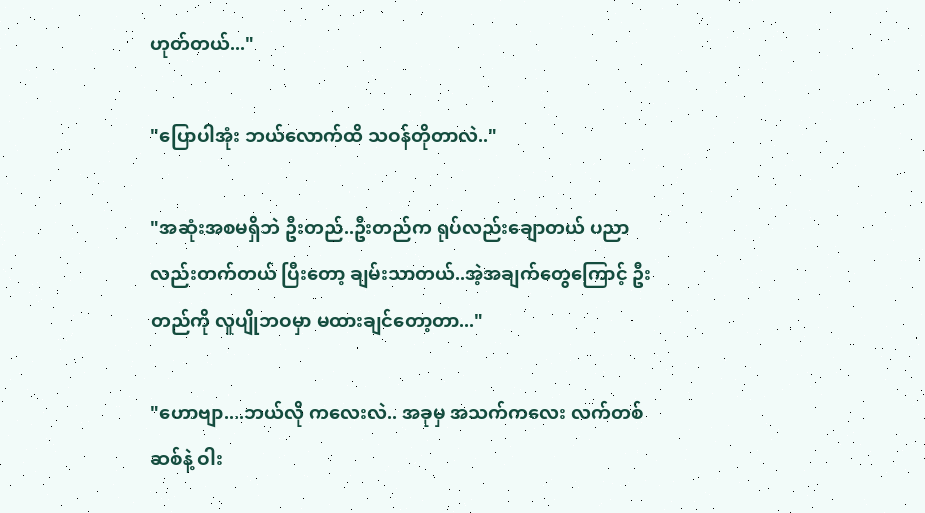ဟုတ်တယ်..."

"ပြောပါအုံး ဘယ်လောက်ထိ သဝန်တိုတာလဲ.."

"အဆုံးအစမရှိဘဲ ဦးတည်..ဦးတည်က ရုပ်လည်းချောတယ် ပညာလည်းတက်တယ် ပြီးတော့ ချမ်းသာတယ်..အဲ့အချက်တွေကြောင့် ဦးတည်ကို လူပျိုဘဝမှာ မထားချင်တော့တာ..."

"ဟောဗျာ....ဘယ်လို ကလေးလဲ.. အခုမှ အသက်ကလေး လက်တစ်ဆစ်နဲ့ ဝါး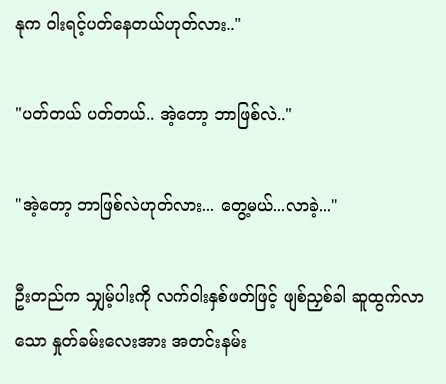နုက ဝါးရင့်ပတ်နေတယ်ဟုတ်လား.."

"ပတ်တယ် ပတ်တယ်.. အဲ့တော့ ဘာဖြစ်လဲ.."

"အဲ့တော့ ဘာဖြစ်လဲဟုတ်လား... တွေ့မယ်...လာခဲ့..."

ဦးတည်က သျှမ့်ပါးကို လက်ဝါးနှစ်ဖတ်ဖြင့် ဖျစ်ညှစ်ခါ ဆူထွက်လာသော နှုတ်ခမ်းလေးအား အတင်းနမ်း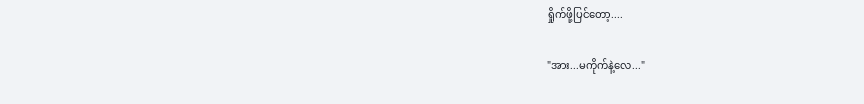ရှိုက်ဖို့ပြင်တော့....

"အား...မကိုက်နဲ့လေ..."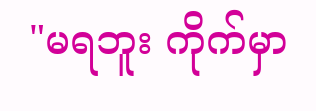"မရဘူး ကိုက်မှာ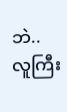ဘဲ.. လူကြီး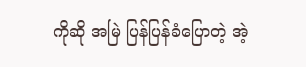ကိုဆို အမြဲ ပြန်ပြန်ခံပြောတဲ့ အဲ့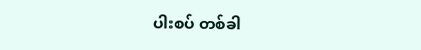ပါးစပ် တစ်ခါ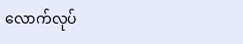လောက်လုပ်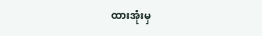ထားအုံးမှ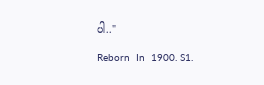ပါ.."

Reborn  In  1900. S1.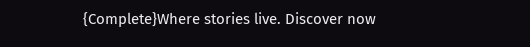{Complete}Where stories live. Discover now